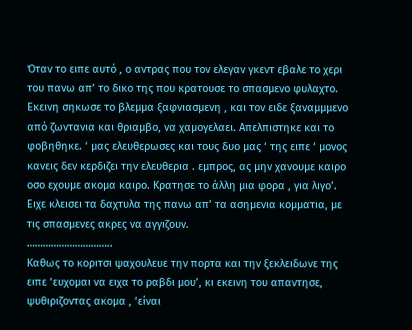Όταν το ειπε αυτό , ο αντρας που τον ελεγαν γκεντ εβαλε το χερι του πανω απ’ το δικο της που κρατουσε το σπασμενο φυλαχτο. Εκεινη σηκωσε το βλεμμα ξαφνιασμενη , και τον ειδε ξαναμμμενο από ζωντανια και θριαμβο, να χαμογελαει. Απελπιστηκε και το φοβηθηκε. ‘ μας ελευθερωσες και τους δυο μας ‘ της ειπε ‘ μονος κανεις δεν κερδιζει την ελευθερια . εμπρος, ας μην χανουμε καιρο οσο εχουμε ακομα καιρο. Κρατησε το άλλη μια φορα , για λιγο’. Ειχε κλεισει τα δαχτυλα της πανω απ’ τα ασημενια κομματια, με τις σπασμενες ακρες να αγγιζουν.
…………………………..
Καθως το κοριτσι ψαχουλευε την πορτα και την ξεκλειδωνε της ειπε ‘ευχομαι να ειχα το ραβδι μου’, κι εκεινη του απαντησε, ψυθιριζοντας ακομα , ‘είναι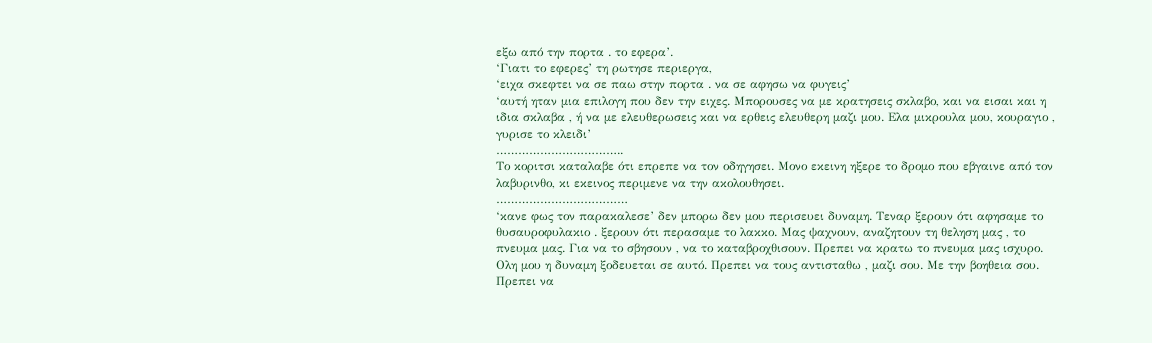εξω από την πορτα . το εφερα’.
‘Γιατι το εφερες’ τη ρωτησε περιεργα,
‘ειχα σκεφτει να σε παω στην πορτα . να σε αφησω να φυγεις’
‘αυτή ηταν μια επιλογη που δεν την ειχες. Μπορουσες να με κρατησεις σκλαβο, και να εισαι και η ιδια σκλαβα , ή να με ελευθερωσεις και να ερθεις ελευθερη μαζι μου. Ελα μικρουλα μου, κουραγιο , γυρισε το κλειδι’
……………………………..
Το κοριτσι καταλαβε ότι επρεπε να τον οδηγησει. Μονο εκεινη ηξερε το δρομο που εβγαινε από τον λαβυρινθο, κι εκεινος περιμενε να την ακολουθησει.
………………………………
‘κανε φως τον παρακαλεσε’ δεν μπορω δεν μου περισευει δυναμη. Τεναρ ξερουν ότι αφησαμε το θυσαυροφυλακιο . ξερουν ότι περασαμε το λακκο. Μας ψαχνουν, αναζητουν τη θεληση μας , το πνευμα μας. Για να το σβησουν , να το καταβροχθισουν. Πρεπει να κρατω το πνευμα μας ισχυρο. Ολη μου η δυναμη ξοδευεται σε αυτό. Πρεπει να τους αντισταθω , μαζι σου. Με την βοηθεια σου. Πρεπει να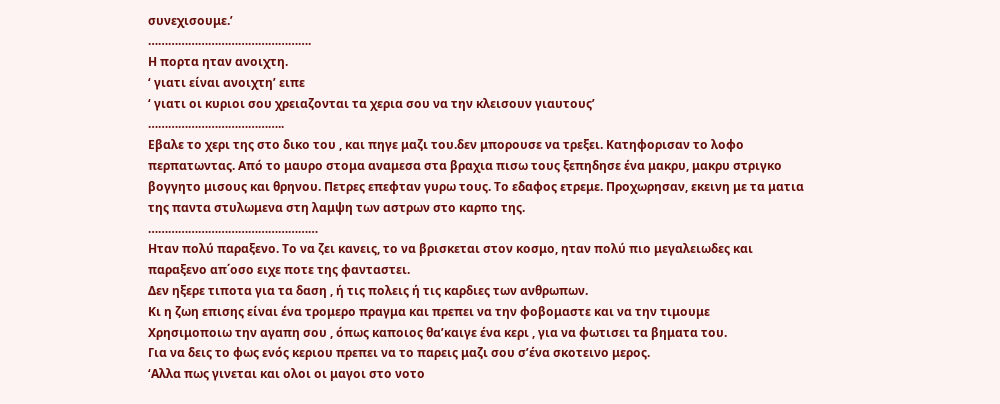συνεχισουμε.’
………………………………………….
Η πορτα ηταν ανοιχτη.
‘ γιατι είναι ανοιχτη’ ειπε
‘ γιατι οι κυριοι σου χρειαζονται τα χερια σου να την κλεισουν γιαυτους’
…………………………………..
Εβαλε το χερι της στο δικο του , και πηγε μαζι του.δεν μπορουσε να τρεξει. Κατηφορισαν το λοφο περπατωντας. Από το μαυρο στομα αναμεσα στα βραχια πισω τους ξεπηδησε ένα μακρυ, μακρυ στριγκο βογγητο μισους και θρηνου. Πετρες επεφταν γυρω τους. Το εδαφος ετρεμε. Προχωρησαν, εκεινη με τα ματια της παντα στυλωμενα στη λαμψη των αστρων στο καρπο της.
……………………………………………
Ηταν πολύ παραξενο. Το να ζει κανεις, το να βρισκεται στον κοσμο, ηταν πολύ πιο μεγαλειωδες και παραξενο απ΄οσο ειχε ποτε της φανταστει.
Δεν ηξερε τιποτα για τα δαση , ή τις πολεις ή τις καρδιες των ανθρωπων.
Κι η ζωη επισης είναι ένα τρομερο πραγμα και πρεπει να την φοβομαστε και να την τιμουμε
Χρησιμοποιω την αγαπη σου , όπως καποιος θα’καιγε ένα κερι , για να φωτισει τα βηματα του.
Για να δεις το φως ενός κεριου πρεπει να το παρεις μαζι σου σ’ένα σκοτεινο μερος.
‘Αλλα πως γινεται και ολοι οι μαγοι στο νοτο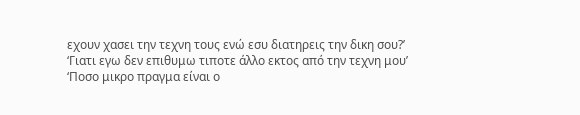εχουν χασει την τεχνη τους ενώ εσυ διατηρεις την δικη σου?’
‘Γιατι εγω δεν επιθυμω τιποτε άλλο εκτος από την τεχνη μου’
‘Ποσο μικρο πραγμα είναι ο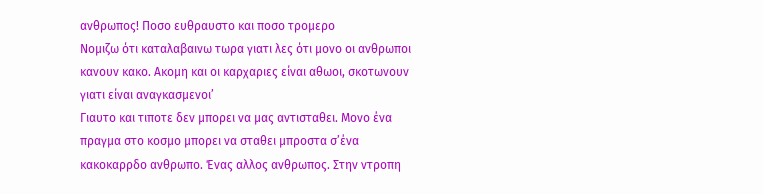ανθρωπος! Ποσο ευθραυστο και ποσο τρομερο
Νομιζω ότι καταλαβαινω τωρα γιατι λες ότι μονο οι ανθρωποι κανουν κακο. Ακομη και οι καρχαριες είναι αθωοι, σκοτωνουν γιατι είναι αναγκασμενοι’
Γιαυτο και τιποτε δεν μπορει να μας αντισταθει. Μονο ένα πραγμα στο κοσμο μπορει να σταθει μπροστα σ’ένα κακοκαρρδο ανθρωπο. Ένας αλλος ανθρωπος. Στην ντροπη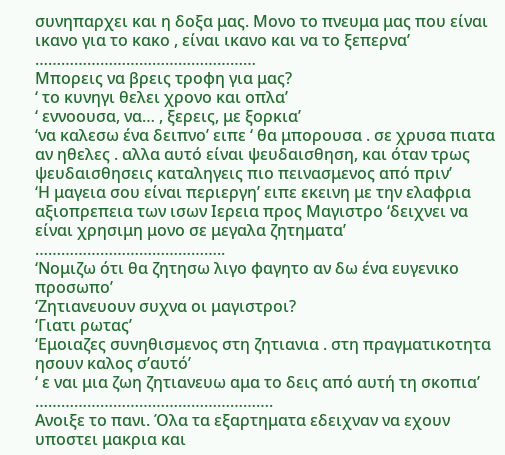συνηπαρχει και η δοξα μας. Μονο το πνευμα μας που είναι ικανο για το κακο , είναι ικανο και να το ξεπερνα’
……………………………………………
Μπορεις να βρεις τροφη για μας?
‘ το κυνηγι θελει χρονο και οπλα’
‘ εννοουσα, να… , ξερεις, με ξορκια’
‘να καλεσω ένα δειπνο’ ειπε ‘ θα μπορουσα . σε χρυσα πιατα αν ηθελες . αλλα αυτό είναι ψευδαισθηση, και όταν τρως ψευδαισθησεις καταληγεις πιο πεινασμενος από πριν’
‘Η μαγεια σου είναι περιεργη’ ειπε εκεινη με την ελαφρια αξιοπρεπεια των ισων Ιερεια προς Μαγιστρο ‘δειχνει να είναι χρησιμη μονο σε μεγαλα ζητηματα’
……………………………………..
‘Νομιζω ότι θα ζητησω λιγο φαγητο αν δω ένα ευγενικο προσωπο’
‘Ζητιανευουν συχνα οι μαγιστροι?
‘Γιατι ρωτας’
‘Εμοιαζες συνηθισμενος στη ζητιανια . στη πραγματικοτητα ησουν καλος σ’αυτό’
‘ ε ναι μια ζωη ζητιανευω αμα το δεις από αυτή τη σκοπια’
……………………………………………….
Ανοιξε το πανι. Όλα τα εξαρτηματα εδειχναν να εχουν υποστει μακρια και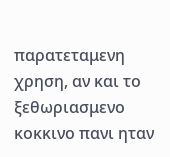παρατεταμενη χρηση, αν και το ξεθωριασμενο κοκκινο πανι ηταν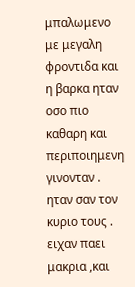μπαλωμενο με μεγαλη φροντιδα και η βαρκα ηταν οσο πιο καθαρη και περιποιημενη γινονταν . ηταν σαν τον κυριο τους . ειχαν παει μακρια ,και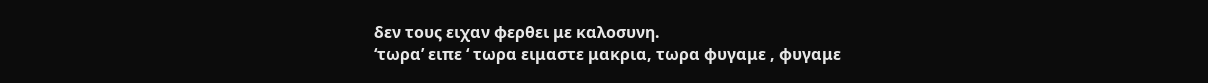δεν τους ειχαν φερθει με καλοσυνη.
‘τωρα’ ειπε ‘ τωρα ειμαστε μακρια, τωρα φυγαμε , φυγαμε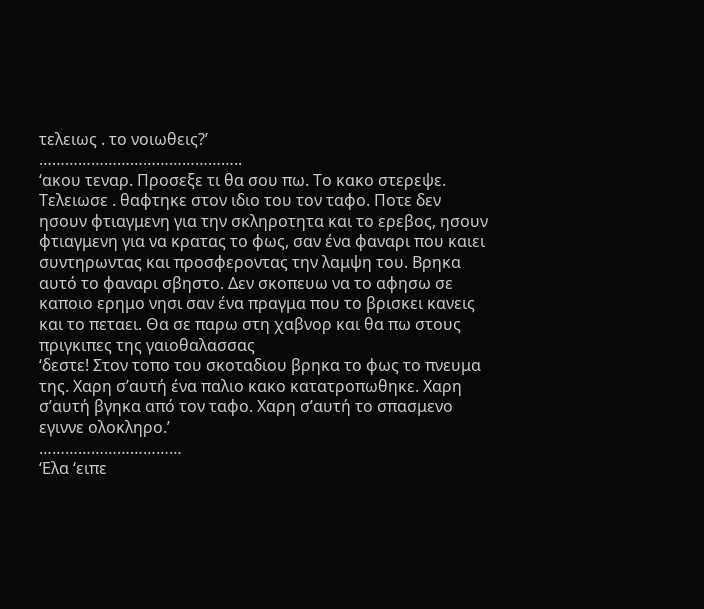τελειως . το νοιωθεις?’
………………………………………..
‘ακου τεναρ. Προσεξε τι θα σου πω. Το κακο στερεψε. Τελειωσε . θαφτηκε στον ιδιο του τον ταφο. Ποτε δεν ησουν φτιαγμενη για την σκληροτητα και το ερεβος, ησουν φτιαγμενη για να κρατας το φως, σαν ένα φαναρι που καιει συντηρωντας και προσφεροντας την λαμψη του. Βρηκα αυτό το φαναρι σβηστο. Δεν σκοπευω να το αφησω σε καποιο ερημο νησι σαν ένα πραγμα που το βρισκει κανεις και το πεταει. Θα σε παρω στη χαβνορ και θα πω στους πριγκιπες της γαιοθαλασσας
‘δεστε! Στον τοπο του σκοταδιου βρηκα το φως το πνευμα της. Χαρη σ’αυτή ένα παλιο κακο κατατροπωθηκε. Χαρη σ’αυτή βγηκα από τον ταφο. Χαρη σ’αυτή το σπασμενο εγιννε ολοκληρο.’
……………………………
‘Ελα ‘ειπε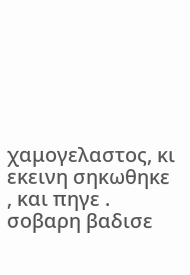χαμογελαστος, κι εκεινη σηκωθηκε , και πηγε . σοβαρη βαδισε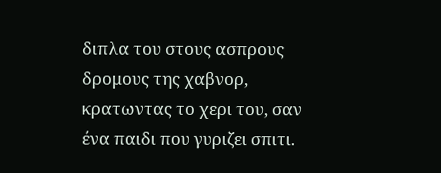διπλα του στους ασπρους δρομους της χαβνορ, κρατωντας το χερι του, σαν ένα παιδι που γυριζει σπιτι.